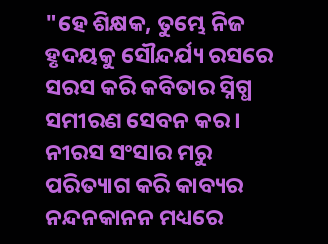"ହେ ଶିକ୍ଷକ, ତୁମ୍ଭେ ନିଜ ହୃଦୟକୁ ସୌନ୍ଦର୍ଯ୍ୟ ରସରେ ସରସ କରି କବିତାର ସ୍ନିଗ୍ଧ ସମୀରଣ ସେବନ କର । ନୀରସ ସଂସାର ମରୁ ପରିତ୍ୟାଗ କରି କାବ୍ୟର ନନ୍ଦନକାନନ ମଧ୍ୟରେ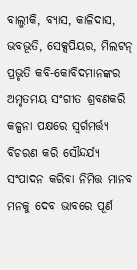ବାଲ୍ମୀକି, ବ୍ୟାସ, କାଳିଦାସ, ଭବଭୂତି, ସେକ୍ସପିୟର, ମିଲଟନ୍ ପ୍ରଭୃତି କବି-କୋବିଦମାନଙ୍କର ଅମୃତମୟ ସଂଗୀତ ଶ୍ରବଣକରି କଳ୍ପନା ପକ୍ଷରେ ସ୍ୱର୍ଗମର୍ତ୍ତ୍ୟ ବିଚରଣ କରି ସୌନ୍ଦର୍ଯ୍ୟ ସଂପାଦନ କରିବା ନିମିତ୍ତ ମାନବ ମନକୁ ଦେବ ଭାବରେ ପୂର୍ଣ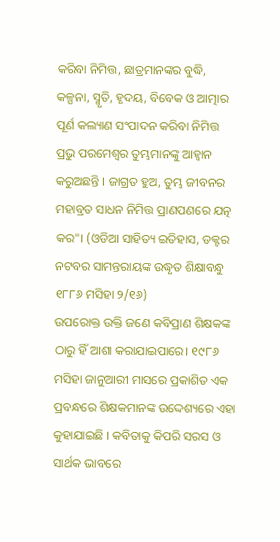କରିବା ନିମିତ୍ତ, ଛାତ୍ରମାନଙ୍କର ବୁଦ୍ଧି, କଳ୍ପନା, ସ୍ମୃତି, ହୃଦୟ, ବିବେକ ଓ ଆତ୍ମାର ପୂର୍ଣ କଲ୍ୟାଣ ସଂପାଦନ କରିବା ନିମିତ୍ତ ପ୍ରଭୁ ପରମେଶ୍ୱର ତୁମ୍ଭମାନଙ୍କୁ ଆହ୍ୱାନ କରୁଅଛନ୍ତି । ଜାଗ୍ରତ ହୁଅ, ତୁମ୍ଭ ଜୀବନର ମହାବ୍ରତ ସାଧନ ନିମିତ୍ତ ପ୍ରାଣପଣରେ ଯତ୍ନ କର"। (ଓଡିଆ ସାହିତ୍ୟ ଇତିହାସ, ଡକ୍ଟର ନଟବର ସାମନ୍ତରାୟଙ୍କ ଉଦ୍ଧୃତ ଶିକ୍ଷାବନ୍ଧୁ ୧୮୮୬ ମସିହା ୨/୧୬)
ଉପରୋକ୍ତ ଉକ୍ତି ଜଣେ କବିପ୍ରାଣ ଶିକ୍ଷକଙ୍କ ଠାରୁ ହିଁ ଆଶା କରାଯାଇପାରେ। ୧୯୮୬ ମସିହା ଜାନୁଆରୀ ମାସରେ ପ୍ରକାଶିତ ଏକ ପ୍ରବନ୍ଧରେ ଶିକ୍ଷକମାନଙ୍କ ଉଦ୍ଦେଶ୍ୟରେ ଏହା କୁହାଯାଇଛି । କବିତାକୁ କିପରି ସରସ ଓ ସାର୍ଥକ ଭାବରେ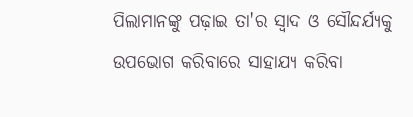ପିଲାମାନଙ୍କୁ ପଢ଼ାଇ ତା'ର ସ୍ୱାଦ ଓ ସୌନ୍ଦର୍ଯ୍ୟକୁ ଉପଭୋଗ କରିବାରେ ସାହାଯ୍ୟ କରିବା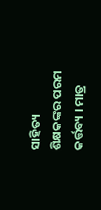ସାହିତ୍ୟ ଶିକ୍ଷକଙ୍କର ପରମ କର୍ତ୍ତବ୍ୟ । ମାତ୍ର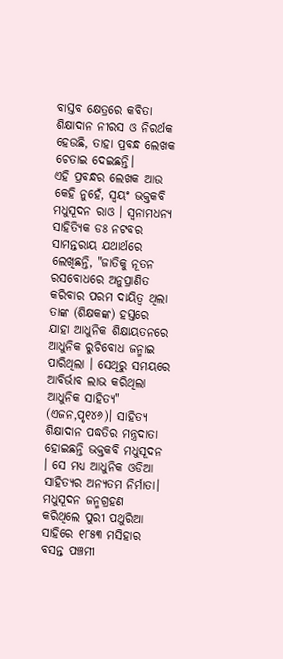ବାସ୍ତବ କ୍ଷେତ୍ରରେ କବିତା ଶିକ୍ଷାଦାନ ନୀରସ ଓ ନିରର୍ଥକ ହେଉଛି, ତାହା ପ୍ରବନ୍ଧ ଲେଖକ ଚେତାଇ ଦେଇଛନ୍ତି।
ଏହି ପ୍ରବନ୍ଧର ଲେଖକ ଆଉ କେହି ନୁହେଁ, ସ୍ୱୟଂ ଭକ୍ତକବି ମଧୁସୂଦନ ରାଓ । ସ୍ୱନାମଧନ୍ୟ ସାହିତ୍ୟିକ ଡଃ ନଟବର ସାମନ୍ତରାୟ ଯଥାର୍ଥରେ ଲେଖିଛନ୍ତି, "ଜାତିକୁ ନୂତନ ରସବୋଧରେ ଅନୁପ୍ରାଣିତ କରିବାର ପରମ ଦାୟିତ୍ୱ ଥିଲା ତାଙ୍କ (ଶିକ୍ଷକଙ୍କ) ହସ୍ତରେ ଯାହା ଆଧୁନିକ ଶିକ୍ଷାୟତନରେ ଆଧୁନିକ ରୁଚିବୋଧ ଜନ୍ମାଇ ପାରିଥିଲା । ସେଥିରୁ ସମୟରେ ଆବିର୍ଭାବ ଲାଭ କରିଥିଲା ଆଧୁନିକ ସାହିତ୍ୟ" (ଏଜନ,ପୃ୧୪୬)। ସାହିତ୍ୟ ଶିକ୍ଷାଦାନ ପଦ୍ଧତିର ମନ୍ତ୍ରଦାତା ହୋଇଛନ୍ତି ଭକ୍ତକବି ମଧୁସୂଦନ । ସେ ମଧ୍ୟ ଆଧୁନିକ ଓଡିଆ ସାହିତ୍ୟର ଅନ୍ୟତମ ନିର୍ମାତା।
ମଧୁସୂଦନ ଜନ୍ମଗ୍ରହଣ କରିଥିଲେ ପୁରୀ ପଥୁରିଆ ସାହିରେ ୧୮୫୩ ମସିହାର ବସନ୍ତ ପଞ୍ଚମୀ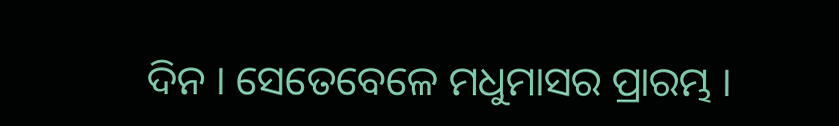ଦିନ । ସେତେବେଳେ ମଧୁମାସର ପ୍ରାରମ୍ଭ ।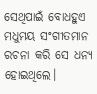ସେଥିପାଇଁ ବୋଧହୁଏ ମଧୁମୟ ସଂଗୀତମାନ ରଚନା କରି ସେ ଧନ୍ୟ ହୋଇଥିଲେ।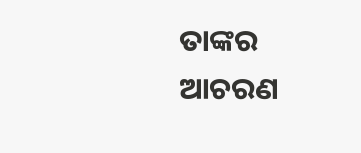ତାଙ୍କର ଆଚରଣ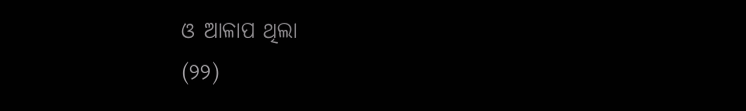ଓ ଆଳାପ ଥିଲା
(୨୨)